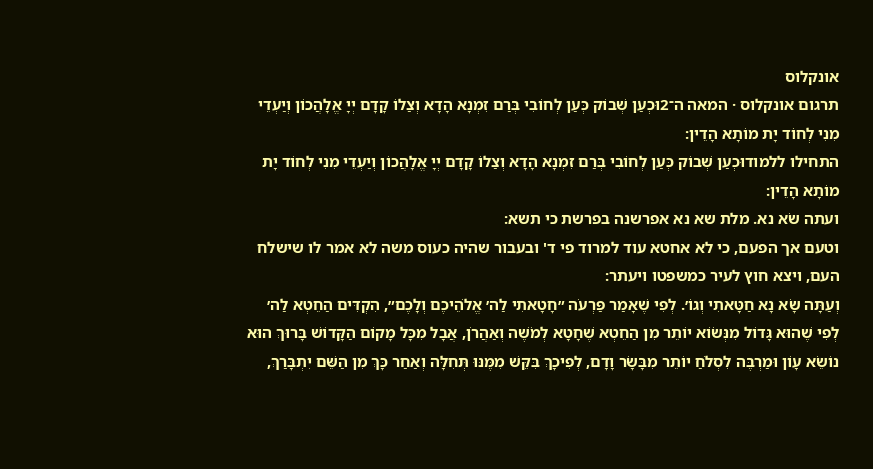אונקלוס
תרגום אונקלוס · המאה ה־2וּכְעַן שְׁבוֹק כְּעַן לְחוֹבִי בְּרַם זִמְנָא הָדָא וְצַלוֹ קָדָם יְיָ אֱלָהֲכוֹן וְיַעְדֵי מִנִי לְחוֹד יָת מוֹתָא הָדֵין:
התחילו ללמודוּכְעַן שְׁבוֹק כְּעַן לְחוֹבִי בְּרַם זִמְנָא הָדָא וְצַלוֹ קָדָם יְיָ אֱלָהֲכוֹן וְיַעְדֵי מִנִי לְחוֹד יָת מוֹתָא הָדֵין:
ועתה שׂא נא. מלת שא נא אפרשנה בפרשת כי תשא:
וטעם אך הפעם, כי לא אחטא עוד למרוד פי ד' ובעבור שהיה כעוס משה לא אמר לו שישלח העם, ויצא חוץ לעיר כמשפטו ויעתר:
וְעַתָּה שָׂא נָא חַטָּאתִי וְגוֹ׳. לְפִי שֶׁאָמַר פַּרְעֹה ״חָטָאתִי לַה׳ אֱלֹהֵיכֶם וְלָכֶם״, הִקְדִּים הַחֵטְא לַה׳ לְפִי שֶׁהוּא גָּדוֹל מִנְּשׂוֹא יוֹתֵר מִן הַחֵטְא שֶׁחָטָא לְמֹשֶׁה וְאַהֲרֹן, אֲבָל מִכָּל מָקוֹם הַקָּדוֹשׁ בָּרוּךְ הוּא נוֹשֵׂא עָוֹן וּמַרְבֶּה לִסְלֹחַ יוֹתֵר מִבָּשָׂר וָדָם, לְפִיכָךְ בִּקֵּשׁ מִמֶּנּוּ תְּחִלָּה וְאַחַר כָּךְ מִן הַשֵּׁם יִתְבָּרַךְ,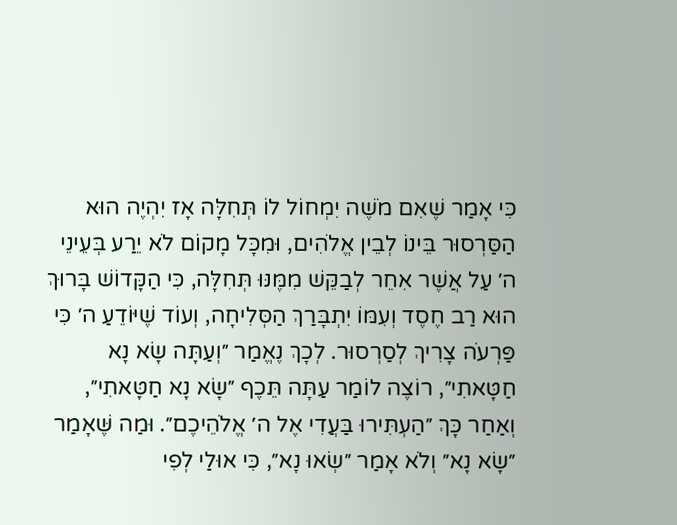כִּי אָמַר שֶׁאִם מֹשֶׁה יִמְחוֹל לוֹ תְּחִלָּה אָז יִהְיֶה הוּא הַסַּרְסוּר בֵּינוֹ לְבֵין אֱלֹהִים, וּמִכָּל מָקוֹם לֹא יֵרַע בְּעֵינֵי ה׳ עַל אֲשֶׁר אִחֵר לְבַקֵּשׁ מִמֶּנּוּ תְּחִלָּה, כִּי הַקָּדוֹשׁ בָּרוּךְ הוּא רַב חֶסֶד וְעִמּוֹ יִתְבָּרַךְ הַסְּלִיחָה, וְעוֹד שֶׁיּוֹדֵעַ ה׳ כִּי פַּרְעֹה צָרִיךְ לְסַרְסוּר. לְכָךְ נֶאֱמַר ״וְעַתָּה שָׂא נָא חַטָּאתִי״, רוֹצֶה לוֹמַר עַתָּה תֵּכֶף ״שָׂא נָא חַטָּאתִי״, וְאַחַר כָּךְ ״הַעְתִּירוּ בַּעֲדִי אֶל ה׳ אֱלֹהֵיכֶם״. וּמַה שֶּׁאָמַר ״שָׂא נָא״ וְלֹא אָמַר ״שְׂאוּ נָא״, כִּי אוּלַי לְפִי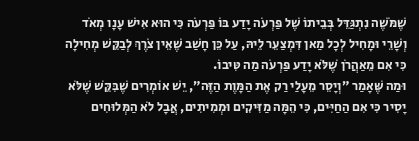שֶׁמֹּשֶׁה נִתְגַּדֵּל בְּבֵיתוֹ שֶׁל פַּרְעֹה יָדַע בּוֹ פַּרְעֹה כִּי הוּא אִישׁ עָנָו מְאֹד וְשָׁרֵי וּמָחִיל לְכָל מַאן דִּמְצַעֵר לֵיהּ, עַל כֵּן חָשַׁב שֶׁאֵין צֹרֶךְ לְבַקֵּשׁ מְחִילָה כִּי אִם מֵאַהֲרֹן שֶׁלֹּא יָדַע פַּרְעֹה מַה טִּיבוֹ.
וּמַה שֶּׁאָמַר ״וְיָסֵר מֵעָלַי רַק אֶת הַמָּוֶת הַזֶּה״, יֵשׁ אוֹמְרִים שֶׁבִּקֵּשׁ שֶׁלֹּא יָסִיר כִּי אִם הַחַיִּים, כִּי הֵמָּה מַזִּיקִים וּמְמִיתִים, אֲבָל לֹא הַמְּלוּחִים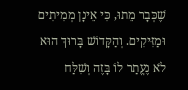שֶׁכְּבָר מֵתוּ, כִּי אֵינָן מְמִיתִים וּמַזִּיקִים. וְהַקָּדוֹשׁ בָּרוּךְ הוּא לֹא נֶעֱתַר לוֹ בָּזֶה וְשִׁלַּח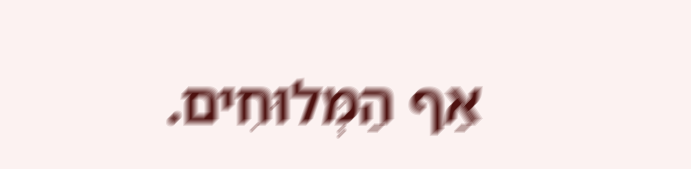אַף הַמְּלוּחִים.